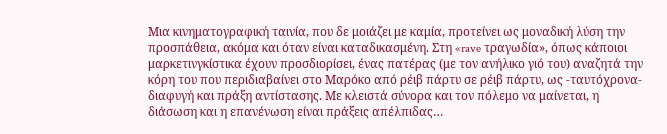Μια κινηματογραφική ταινία, που δε μοιάζει με καμία, προτείνει ως μοναδική λύση την προσπάθεια, ακόμα και όταν είναι καταδικασμένη. Στη «rave τραγωδία», όπως κάποιοι μαρκετινγκίστικα έχουν προσδιορίσει, ένας πατέρας (με τον ανήλικο γιό του) αναζητά την κόρη του που περιδιαβαίνει στο Μαρόκο από ρέιβ πάρτυ σε ρέιβ πάρτυ, ως -ταυτόχρονα- διαφυγή και πράξη αντίστασης. Με κλειστά σύνορα και τον πόλεμο να μαίνεται, η διάσωση και η επανένωση είναι πράξεις απέλπιδας…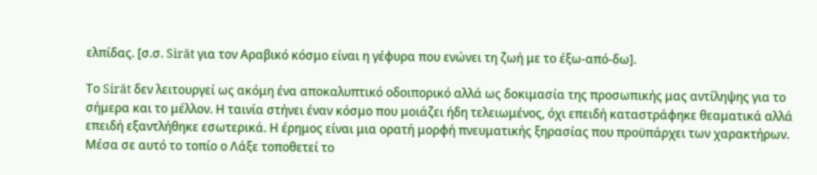ελπίδας. [σ.σ. Sirāt για τον Αραβικό κόσμο είναι η γέφυρα που ενώνει τη ζωή με το έξω-από-δω].

Το Sirāt δεν λειτουργεί ως ακόμη ένα αποκαλυπτικό οδοιπορικό αλλά ως δοκιμασία της προσωπικής μας αντίληψης για το σήμερα και το μέλλον. Η ταινία στήνει έναν κόσμο που μοιάζει ήδη τελειωμένος, όχι επειδή καταστράφηκε θεαματικά αλλά επειδή εξαντλήθηκε εσωτερικά. Η έρημος είναι μια ορατή μορφή πνευματικής ξηρασίας που προϋπάρχει των χαρακτήρων. Μέσα σε αυτό το τοπίο ο Λάξε τοποθετεί το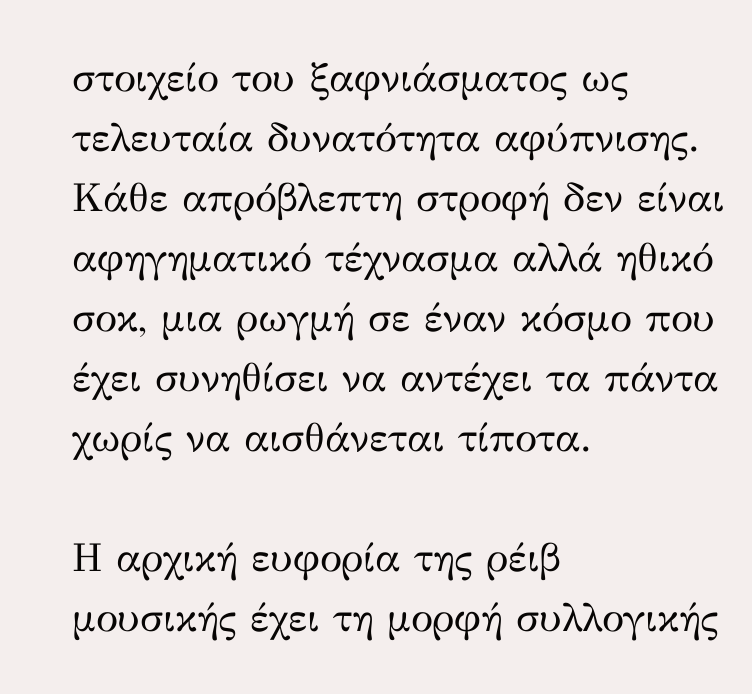στοιχείο του ξαφνιάσματος ως τελευταία δυνατότητα αφύπνισης. Κάθε απρόβλεπτη στροφή δεν είναι αφηγηματικό τέχνασμα αλλά ηθικό σοκ, μια ρωγμή σε έναν κόσμο που έχει συνηθίσει να αντέχει τα πάντα χωρίς να αισθάνεται τίποτα.

Η αρχική ευφορία της ρέιβ μουσικής έχει τη μορφή συλλογικής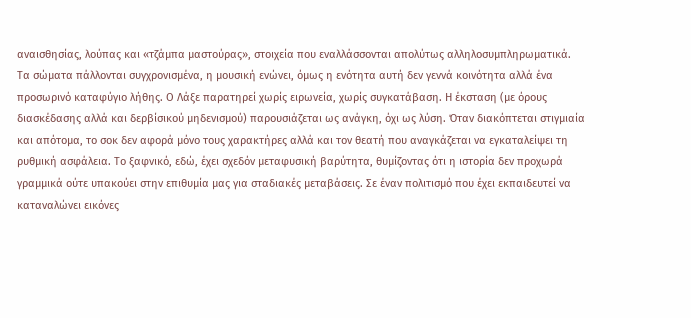αναισθησίας, λούπας και «τζάμπα μαστούρας», στοιχεία που εναλλάσσονται απολύτως αλληλοσυμπληρωματικά. Τα σώματα πάλλονται συγχρονισμένα, η μουσική ενώνει, όμως η ενότητα αυτή δεν γεννά κοινότητα αλλά ένα προσωρινό καταφύγιο λήθης. Ο Λάξε παρατηρεί χωρίς ειρωνεία, χωρίς συγκατάβαση. Η έκσταση (με όρους διασκέδασης αλλά και δερβίσικού μηδενισμού) παρουσιάζεται ως ανάγκη, όχι ως λύση. Όταν διακόπτεται στιγμιαία και απότομα, το σοκ δεν αφορά μόνο τους χαρακτήρες αλλά και τον θεατή που αναγκάζεται να εγκαταλείψει τη ρυθμική ασφάλεια. Το ξαφνικό, εδώ, έχει σχεδόν μεταφυσική βαρύτητα, θυμίζοντας ότι η ιστορία δεν προχωρά γραμμικά ούτε υπακούει στην επιθυμία μας για σταδιακές μεταβάσεις. Σε έναν πολιτισμό που έχει εκπαιδευτεί να καταναλώνει εικόνες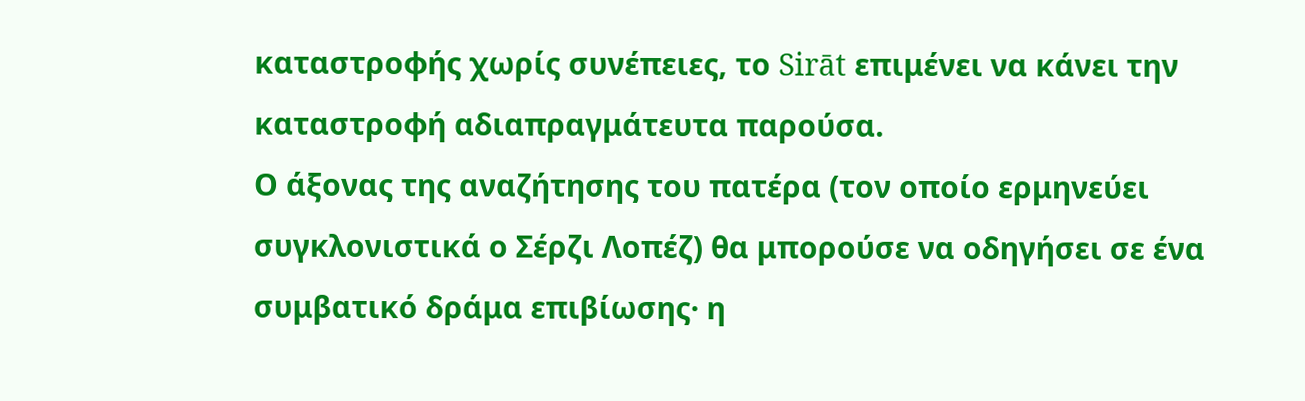καταστροφής χωρίς συνέπειες, το Sirāt επιμένει να κάνει την καταστροφή αδιαπραγμάτευτα παρούσα.
Ο άξονας της αναζήτησης του πατέρα (τον οποίο ερμηνεύει συγκλονιστικά ο Σέρζι Λοπέζ) θα μπορούσε να οδηγήσει σε ένα συμβατικό δράμα επιβίωσης· η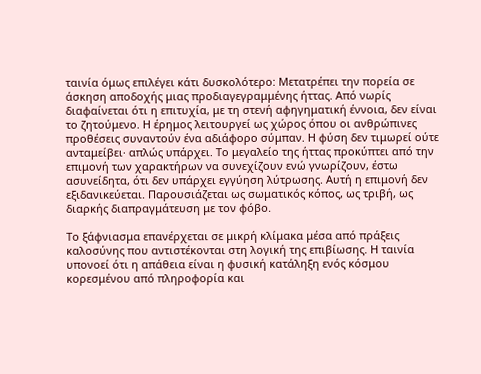ταινία όμως επιλέγει κάτι δυσκολότερο: Μετατρέπει την πορεία σε άσκηση αποδοχής μιας προδιαγεγραμμένης ήττας. Από νωρίς διαφαίνεται ότι η επιτυχία, με τη στενή αφηγηματική έννοια, δεν είναι το ζητούμενο. Η έρημος λειτουργεί ως χώρος όπου οι ανθρώπινες προθέσεις συναντούν ένα αδιάφορο σύμπαν. Η φύση δεν τιμωρεί ούτε ανταμείβει· απλώς υπάρχει. Το μεγαλείο της ήττας προκύπτει από την επιμονή των χαρακτήρων να συνεχίζουν ενώ γνωρίζουν, έστω ασυνείδητα, ότι δεν υπάρχει εγγύηση λύτρωσης. Αυτή η επιμονή δεν εξιδανικεύεται. Παρουσιάζεται ως σωματικός κόπος, ως τριβή, ως διαρκής διαπραγμάτευση με τον φόβο.

Το ξάφνιασμα επανέρχεται σε μικρή κλίμακα μέσα από πράξεις καλοσύνης που αντιστέκονται στη λογική της επιβίωσης. Η ταινία υπονοεί ότι η απάθεια είναι η φυσική κατάληξη ενός κόσμου κορεσμένου από πληροφορία και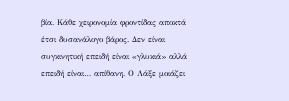βία. Κάθε χειρονομία φροντίδας αποκτά έτσι δυσανάλογο βάρος. Δεν είναι συγκινητική επειδή είναι «γλυκιά» αλλά επειδή είναι… απίθανη. Ο Λάξε μοιάζει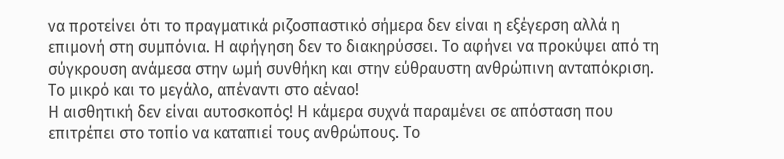να προτείνει ότι το πραγματικά ριζοσπαστικό σήμερα δεν είναι η εξέγερση αλλά η επιμονή στη συμπόνια. Η αφήγηση δεν το διακηρύσσει. Το αφήνει να προκύψει από τη σύγκρουση ανάμεσα στην ωμή συνθήκη και στην εύθραυστη ανθρώπινη ανταπόκριση.
Το μικρό και το μεγάλο, απέναντι στο αέναο!
Η αισθητική δεν είναι αυτοσκοπός! Η κάμερα συχνά παραμένει σε απόσταση που επιτρέπει στο τοπίο να καταπιεί τους ανθρώπους. Το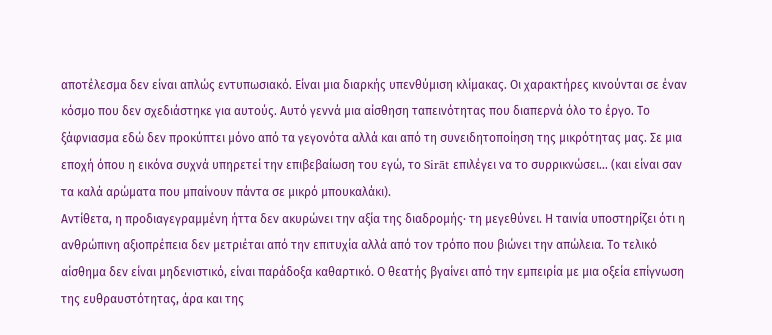αποτέλεσμα δεν είναι απλώς εντυπωσιακό. Είναι μια διαρκής υπενθύμιση κλίμακας. Οι χαρακτήρες κινούνται σε έναν κόσμο που δεν σχεδιάστηκε για αυτούς. Αυτό γεννά μια αίσθηση ταπεινότητας που διαπερνά όλο το έργο. Το ξάφνιασμα εδώ δεν προκύπτει μόνο από τα γεγονότα αλλά και από τη συνειδητοποίηση της μικρότητας μας. Σε μια εποχή όπου η εικόνα συχνά υπηρετεί την επιβεβαίωση του εγώ, το Sirāt επιλέγει να το συρρικνώσει… (και είναι σαν τα καλά αρώματα που μπαίνουν πάντα σε μικρό μπουκαλάκι).
Αντίθετα, η προδιαγεγραμμένη ήττα δεν ακυρώνει την αξία της διαδρομής· τη μεγεθύνει. Η ταινία υποστηρίζει ότι η ανθρώπινη αξιοπρέπεια δεν μετριέται από την επιτυχία αλλά από τον τρόπο που βιώνει την απώλεια. Το τελικό αίσθημα δεν είναι μηδενιστικό, είναι παράδοξα καθαρτικό. Ο θεατής βγαίνει από την εμπειρία με μια οξεία επίγνωση της ευθραυστότητας, άρα και της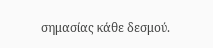σημασίας κάθε δεσμού.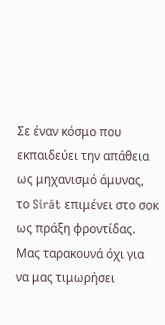Σε έναν κόσμο που εκπαιδεύει την απάθεια ως μηχανισμό άμυνας, το Sirāt επιμένει στο σοκ ως πράξη φροντίδας. Μας ταρακουνά όχι για να μας τιμωρήσει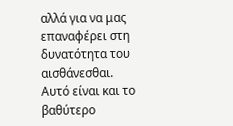αλλά για να μας επαναφέρει στη δυνατότητα του αισθάνεσθαι.
Αυτό είναι και το βαθύτερο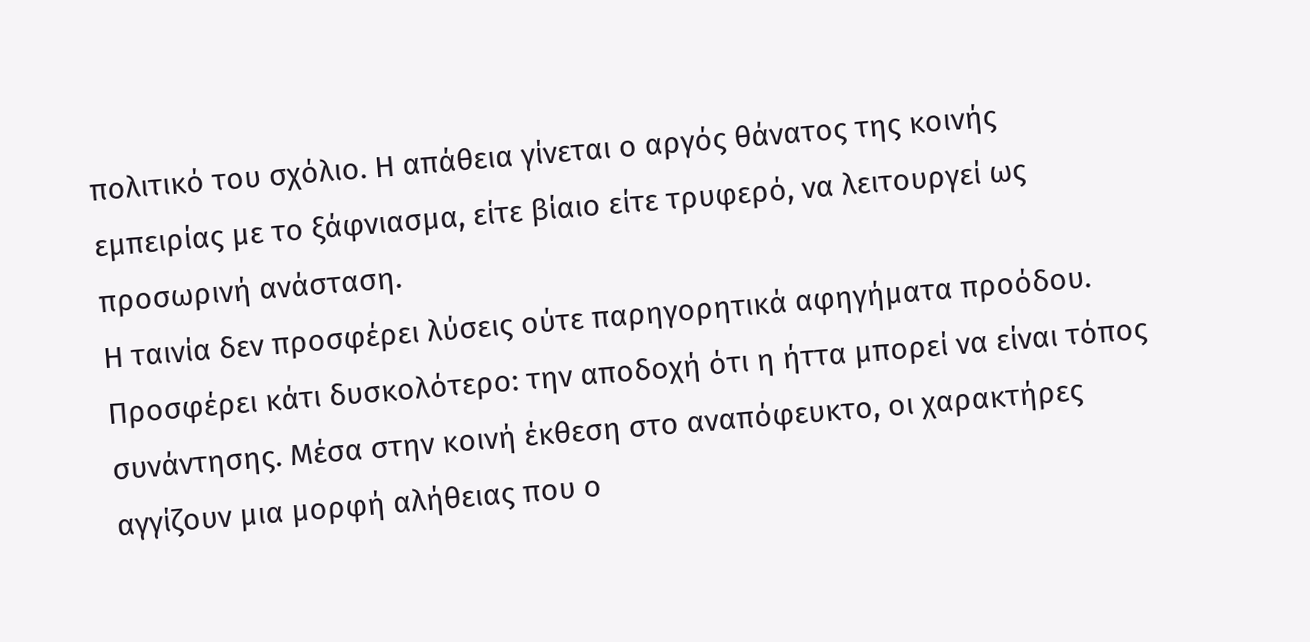πολιτικό του σχόλιο. Η απάθεια γίνεται ο αργός θάνατος της κοινής εμπειρίας με το ξάφνιασμα, είτε βίαιο είτε τρυφερό, να λειτουργεί ως προσωρινή ανάσταση.
Η ταινία δεν προσφέρει λύσεις ούτε παρηγορητικά αφηγήματα προόδου. Προσφέρει κάτι δυσκολότερο: την αποδοχή ότι η ήττα μπορεί να είναι τόπος συνάντησης. Μέσα στην κοινή έκθεση στο αναπόφευκτο, οι χαρακτήρες αγγίζουν μια μορφή αλήθειας που ο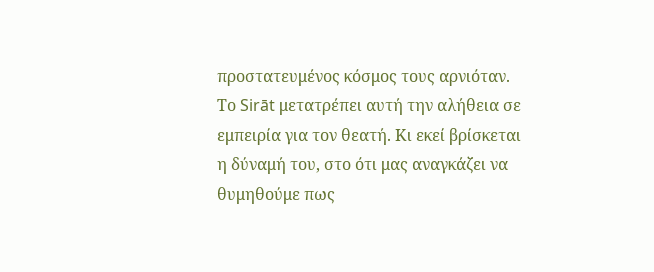προστατευμένος κόσμος τους αρνιόταν. Το Sirāt μετατρέπει αυτή την αλήθεια σε εμπειρία για τον θεατή. Κι εκεί βρίσκεται η δύναμή του, στο ότι μας αναγκάζει να θυμηθούμε πως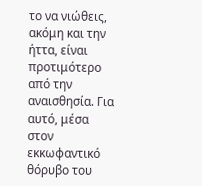το να νιώθεις, ακόμη και την ήττα, είναι προτιμότερο από την αναισθησία. Για αυτό, μέσα στον εκκωφαντικό θόρυβο του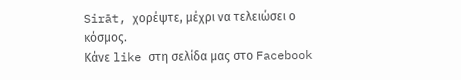Sirāt, χορέψτε, μέχρι να τελειώσει ο κόσμος.
Κάνε like στη σελίδα μας στο Facebook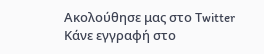Ακολούθησε μας στο Twitter
Κάνε εγγραφή στο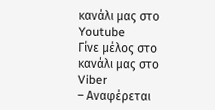κανάλι μας στο Youtube
Γίνε μέλος στο κανάλι μας στο Viber
– Αναφέρεται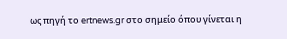ως πηγή το ertnews.gr στο σημείο όπου γίνεται η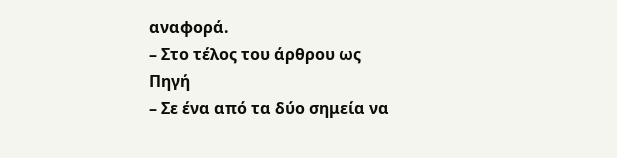αναφορά.
– Στο τέλος του άρθρου ως Πηγή
– Σε ένα από τα δύο σημεία να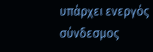υπάρχει ενεργός σύνδεσμος